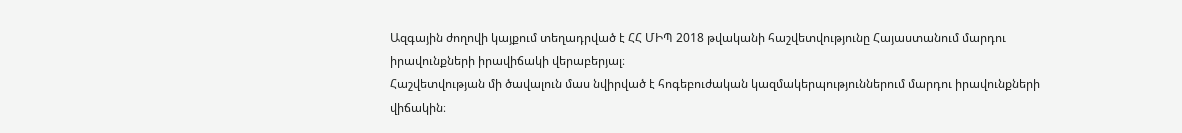Ազգային ժողովի կայքում տեղադրված է ՀՀ ՄԻՊ 2018 թվականի հաշվետվությունը Հայաստանում մարդու իրավունքների իրավիճակի վերաբերյալ։
Հաշվետվության մի ծավալուն մաս նվիրված է հոգեբուժական կազմակերպություններում մարդու իրավունքների վիճակին։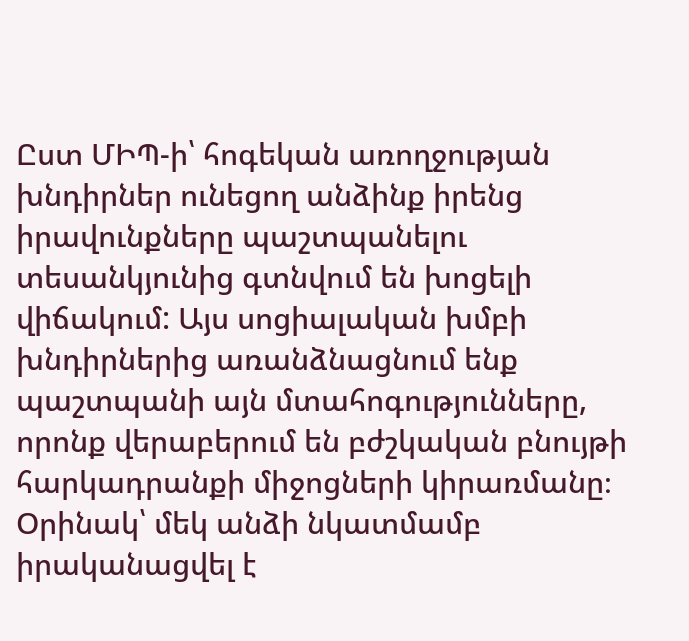Ըստ ՄԻՊ-ի՝ հոգեկան առողջության խնդիրներ ունեցող անձինք իրենց իրավունքները պաշտպանելու տեսանկյունից գտնվում են խոցելի վիճակում: Այս սոցիալական խմբի խնդիրներից առանձնացնում ենք պաշտպանի այն մտահոգությունները, որոնք վերաբերում են բժշկական բնույթի հարկադրանքի միջոցների կիրառմանը։ Օրինակ՝ մեկ անձի նկատմամբ իրականացվել է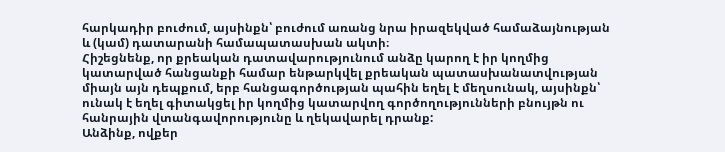հարկադիր բուժում, այսինքն՝ բուժում առանց նրա իրազեկված համաձայնության և (կամ) դատարանի համապատասխան ակտի։
Հիշեցնենք, որ քրեական դատավարությունում անձը կարող է իր կողմից կատարված հանցանքի համար ենթարկվել քրեական պատասխանատվության միայն այն դեպքում, երբ հանցագործության պահին եղել է մեղսունակ, այսինքն՝ ունակ է եղել գիտակցել իր կողմից կատարվող գործողությունների բնույթն ու հանրային վտանգավորությունը և ղեկավարել դրանք:
Անձինք, ովքեր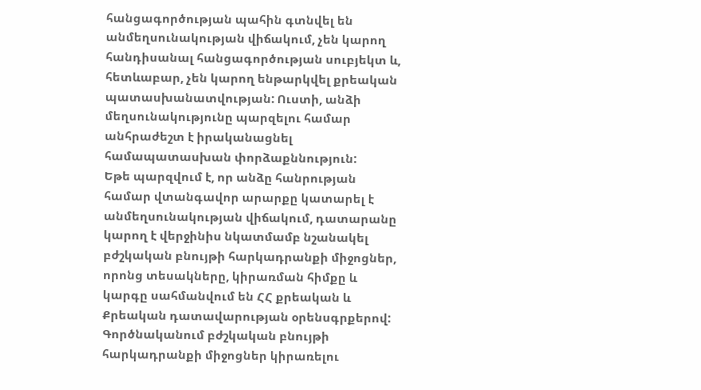հանցագործության պահին գտնվել են անմեղսունակության վիճակում, չեն կարող հանդիսանալ հանցագործության սուբյեկտ և, հետևաբար, չեն կարող ենթարկվել քրեական պատասխանատվության: Ուստի, անձի մեղսունակությունը պարզելու համար անհրաժեշտ է իրականացնել համապատասխան փորձաքննություն:
Եթե պարզվում է, որ անձը հանրության համար վտանգավոր արարքը կատարել է անմեղսունակության վիճակում, դատարանը կարող է վերջինիս նկատմամբ նշանակել բժշկական բնույթի հարկադրանքի միջոցներ, որոնց տեսակները, կիրառման հիմքը և կարգը սահմանվում են ՀՀ քրեական և Քրեական դատավարության օրենսգրքերով: Գործնականում բժշկական բնույթի հարկադրանքի միջոցներ կիրառելու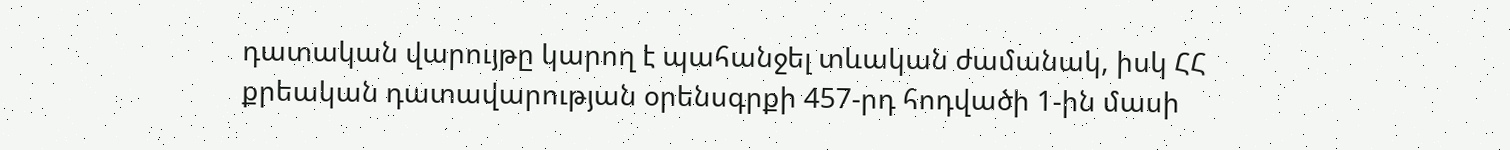դատական վարույթը կարող է պահանջել տևական ժամանակ, իսկ ՀՀ քրեական դատավարության օրենսգրքի 457-րդ հոդվածի 1-ին մասի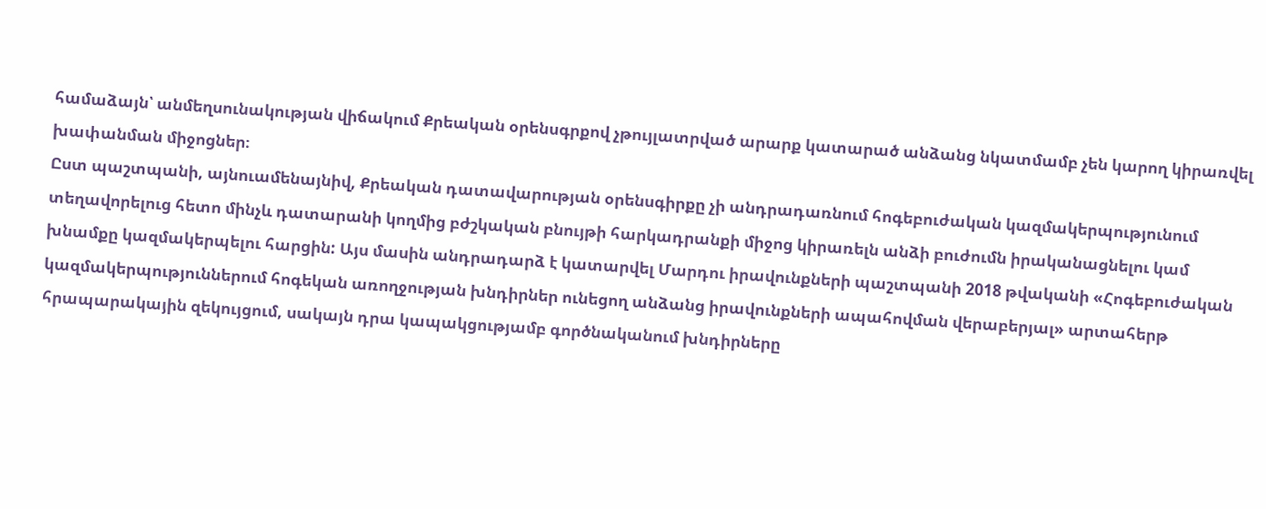համաձայն՝ անմեղսունակության վիճակում Քրեական օրենսգրքով չթույլատրված արարք կատարած անձանց նկատմամբ չեն կարող կիրառվել խափանման միջոցներ։
Ըստ պաշտպանի, այնուամենայնիվ, Քրեական դատավարության օրենսգիրքը չի անդրադառնում հոգեբուժական կազմակերպությունում տեղավորելուց հետո մինչև դատարանի կողմից բժշկական բնույթի հարկադրանքի միջոց կիրառելն անձի բուժումն իրականացնելու կամ խնամքը կազմակերպելու հարցին: Այս մասին անդրադարձ է կատարվել Մարդու իրավունքների պաշտպանի 2018 թվականի «Հոգեբուժական կազմակերպություններում հոգեկան առողջության խնդիրներ ունեցող անձանց իրավունքների ապահովման վերաբերյալ» արտահերթ հրապարակային զեկույցում, սակայն դրա կապակցությամբ գործնականում խնդիրները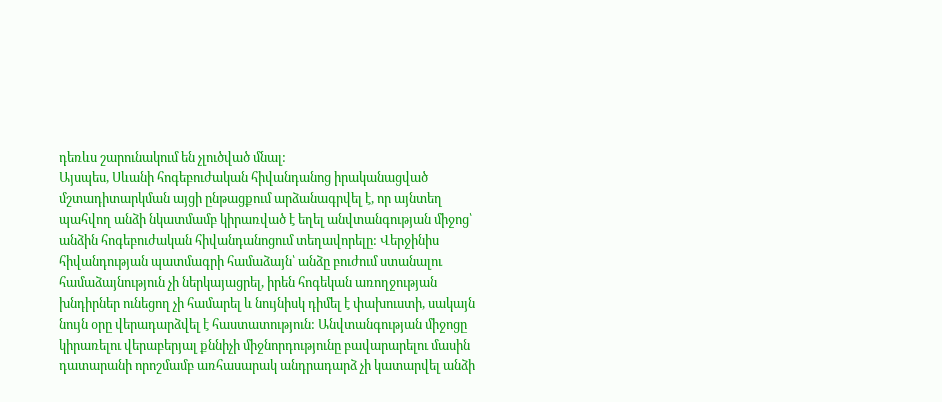դեռևս շարունակում են չլուծված մնալ:
Այսպես, Սևանի հոգեբուժական հիվանդանոց իրականացված մշտադիտարկման այցի ընթացքում արձանագրվել է, որ այնտեղ պահվող անձի նկատմամբ կիրառված է եղել անվտանգության միջոց՝ անձին հոգեբուժական հիվանդանոցում տեղավորելը: Վերջինիս հիվանդության պատմագրի համաձայն՝ անձը բուժում ստանալու համաձայնություն չի ներկայացրել, իրեն հոգեկան առողջության խնդիրներ ունեցող չի համարել և նույնիսկ դիմել է փախուստի, սակայն նույն օրը վերադարձվել է հաստատություն: Անվտանգության միջոցը կիրառելու վերաբերյալ քննիչի միջնորդությունը բավարարելու մասին դատարանի որոշմամբ առհասարակ անդրադարձ չի կատարվել անձի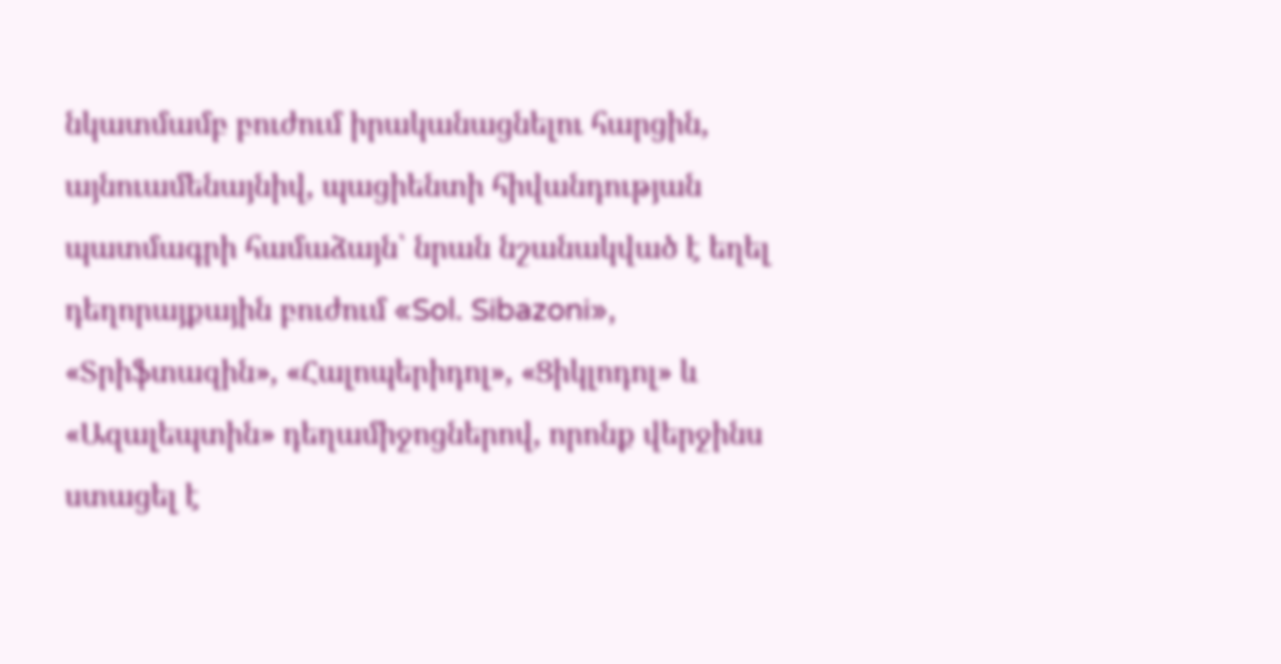նկատմամբ բուժում իրականացնելու հարցին, այնուամենայնիվ, պացիենտի հիվանդության պատմագրի համաձայն՝ նրան նշանակված է եղել դեղորայքային բուժում «Sol. Sibazoni», «Տրիֆտազին», «Հալոպերիդոլ», «Ցիկլոդոլ» և «Ազալեպտին» դեղամիջոցներով, որոնք վերջինս ստացել է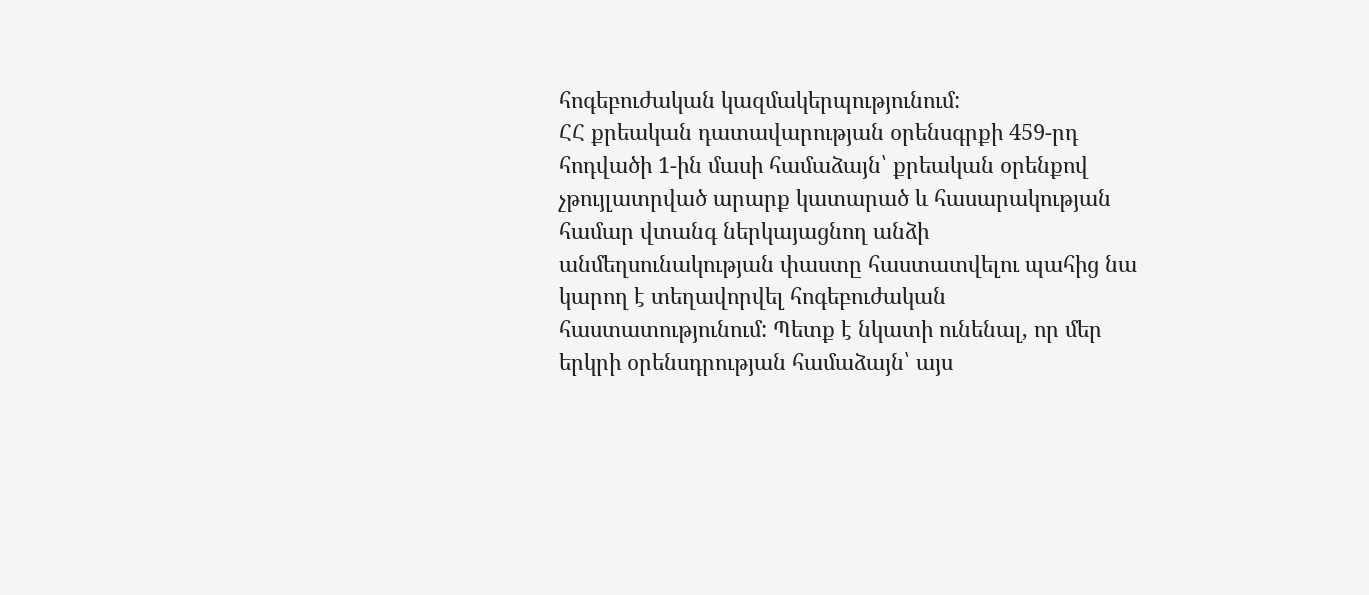հոգեբուժական կազմակերպությունում:
ՀՀ քրեական դատավարության օրենսգրքի 459-րդ հոդվածի 1-ին մասի համաձայն՝ քրեական օրենքով չթույլատրված արարք կատարած և հասարակության համար վտանգ ներկայացնող անձի անմեղսունակության փաստը հաստատվելու պահից նա կարող է տեղավորվել հոգեբուժական հաստատությունում: Պետք է նկատի ունենալ, որ մեր երկրի օրենսդրության համաձայն՝ այս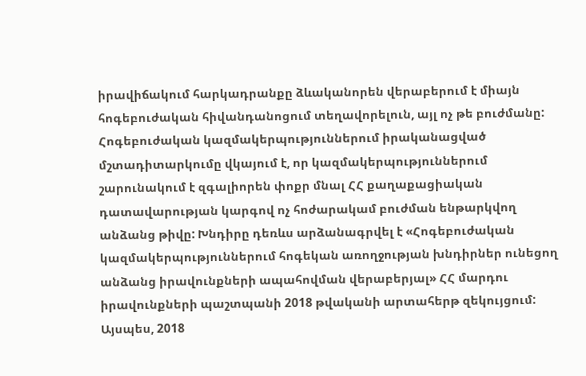իրավիճակում հարկադրանքը ձևականորեն վերաբերում է միայն հոգեբուժական հիվանդանոցում տեղավորելուն, այլ ոչ թե բուժմանը: Հոգեբուժական կազմակերպություններում իրականացված մշտադիտարկումը վկայում է, որ կազմակերպություններում շարունակում է զգալիորեն փոքր մնալ ՀՀ քաղաքացիական դատավարության կարգով ոչ հոժարակամ բուժման ենթարկվող անձանց թիվը: Խնդիրը դեռևս արձանագրվել է «Հոգեբուժական կազմակերպություններում հոգեկան առողջության խնդիրներ ունեցող անձանց իրավունքների ապահովման վերաբերյալ» ՀՀ մարդու իրավունքների պաշտպանի 2018 թվականի արտահերթ զեկույցում:
Այսպես, 2018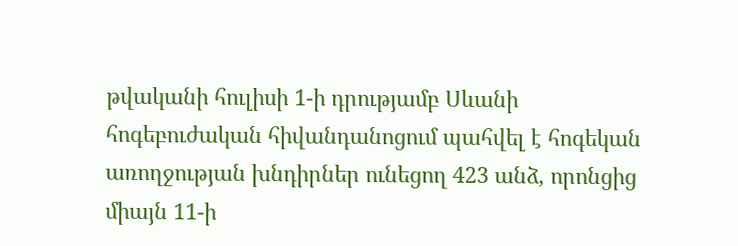թվականի հուլիսի 1-ի դրությամբ Սևանի հոգեբուժական հիվանդանոցում պահվել է հոգեկան առողջության խնդիրներ ունեցող 423 անձ, որոնցից միայն 11-ի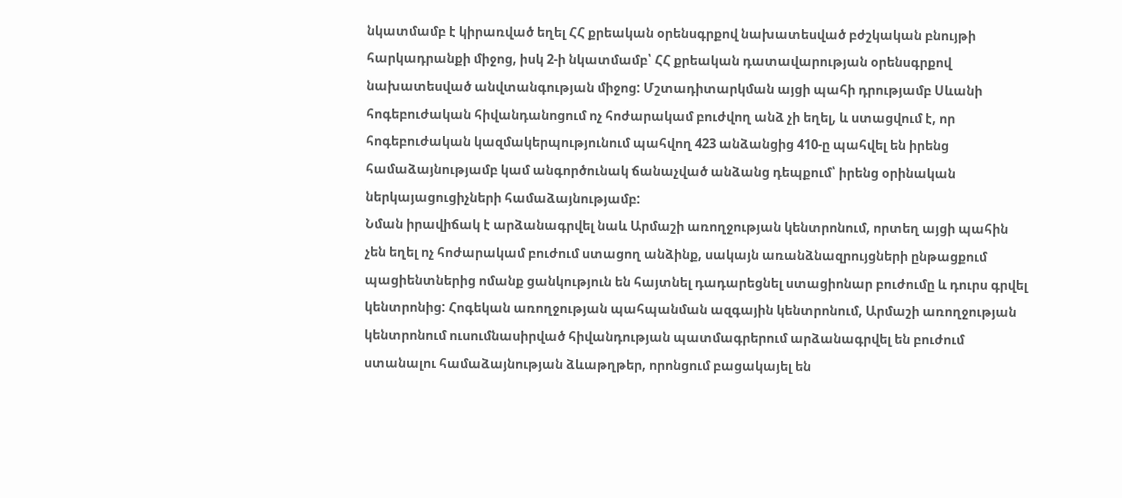նկատմամբ է կիրառված եղել ՀՀ քրեական օրենսգրքով նախատեսված բժշկական բնույթի հարկադրանքի միջոց, իսկ 2-ի նկատմամբ՝ ՀՀ քրեական դատավարության օրենսգրքով նախատեսված անվտանգության միջոց: Մշտադիտարկման այցի պահի դրությամբ Սևանի հոգեբուժական հիվանդանոցում ոչ հոժարակամ բուժվող անձ չի եղել, և ստացվում է, որ հոգեբուժական կազմակերպությունում պահվող 423 անձանցից 410-ը պահվել են իրենց համաձայնությամբ կամ անգործունակ ճանաչված անձանց դեպքում՝ իրենց օրինական ներկայացուցիչների համաձայնությամբ:
Նման իրավիճակ է արձանագրվել նաև Արմաշի առողջության կենտրոնում, որտեղ այցի պահին չեն եղել ոչ հոժարակամ բուժում ստացող անձինք, սակայն առանձնազրույցների ընթացքում պացիենտներից ոմանք ցանկություն են հայտնել դադարեցնել ստացիոնար բուժումը և դուրս գրվել կենտրոնից: Հոգեկան առողջության պահպանման ազգային կենտրոնում, Արմաշի առողջության կենտրոնում ուսումնասիրված հիվանդության պատմագրերում արձանագրվել են բուժում ստանալու համաձայնության ձևաթղթեր, որոնցում բացակայել են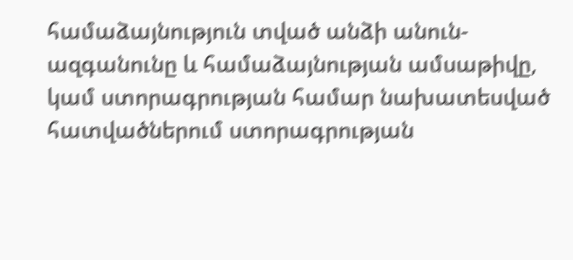համաձայնություն տված անձի անուն-ազգանունը և համաձայնության ամսաթիվը, կամ ստորագրության համար նախատեսված հատվածներում ստորագրության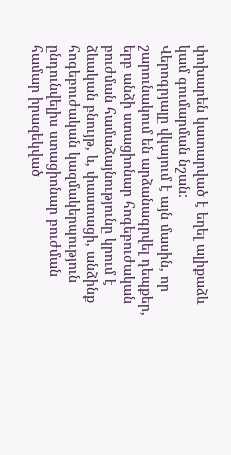փոխարեն կատարված է եղել ալիքաձև կամ գումարման նշան:
Վերոգրյալը վկայում է այն մասին, որ շարունակում են արձանագրվել դեպքեր, երբ անձի ստացիոնար հոգեբուժական բուժման համաձայնությունը կրում է ձևական բնույթ, և, փաստացի, անձինք հոգեբուժական կազմակերպություն ընդունվելիս ստացիոնար բուժման համար իրազեկված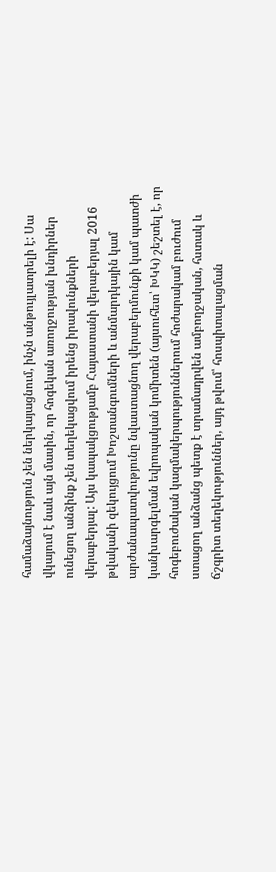համաձայնություն չեն ներկայացնում, ինչն անթույլատրելի է: Սա վկայում է նաև այն մասին, որ հոգեկան առողջության խնդիրներ ունեցող անձինք չեն տեղեկացվում իրենց իրավունքների վերաբերյալ: Այս կապակցությամբ Հայաստանի վերաբերյալ 2016 թվականի զեկույցում Խոշտանգումների և անմարդկային կամ արժանապատվությունը նվաստացնող վերաբերմունքի կամ պատժի կանխարգելման եվրոպական կոմիտեն (այսուհետ՝ ԽԿԿ) շեշտել է, որ հոգեբուժական կազմակերպություններում հոժարակամ բուժում ստացող անձանց պետք է տրամադրվեն ամբողջական, հստակ և ճշգրիտ տեղեկություններ, այդ թվում՝ հոսպիտալացման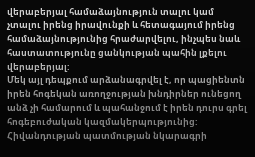վերաբերյալ համաձայնություն տալու կամ չտալու իրենց իրավունքի և հետագայում իրենց համաձայնությունից հրաժարվելու, ինչպես նաև հաստատությունը ցանկության պահին լքելու վերաբերյալ:
Մեկ այլ դեպքում արձանագրվել է, որ պացիենտն իրեն հոգեկան առողջության խնդիրներ ունեցող անձ չի համարում և պահանջում է իրեն դուրս գրել հոգեբուժական կազմակերպությունից: Հիվանդության պատմության նկարագրի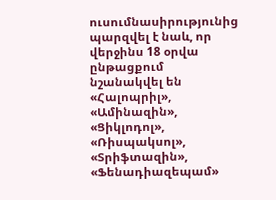ուսումնասիրությունից պարզվել է նաև, որ վերջինս 18 օրվա ընթացքում նշանակվել են «Հալոպրիլ», «Ամինազին», «Ցիկլոդոլ», «Ռիսպակսոլ», «Տրիֆտազին», «Ֆենադիազեպամ»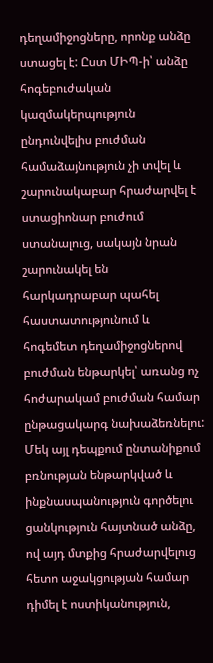դեղամիջոցները, որոնք անձը ստացել է: Ըստ ՄԻՊ-ի՝ անձը հոգեբուժական կազմակերպություն ընդունվելիս բուժման համաձայնություն չի տվել և շարունակաբար հրաժարվել է ստացիոնար բուժում ստանալուց, սակայն նրան շարունակել են հարկադրաբար պահել հաստատությունում և հոգեմետ դեղամիջոցներով բուժման ենթարկել՝ առանց ոչ հոժարակամ բուժման համար ընթացակարգ նախաձեռնելու: Մեկ այլ դեպքում ընտանիքում բռնության ենթարկված և ինքնասպանություն գործելու ցանկություն հայտնած անձը, ով այդ մտքից հրաժարվելուց հետո աջակցության համար դիմել է ոստիկանություն,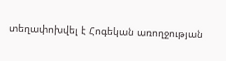տեղափոխվել է Հոգեկան առողջության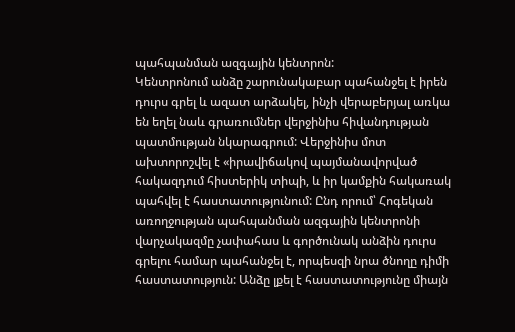պահպանման ազգային կենտրոն:
Կենտրոնում անձը շարունակաբար պահանջել է իրեն դուրս գրել և ազատ արձակել, ինչի վերաբերյալ առկա են եղել նաև գրառումներ վերջինիս հիվանդության պատմության նկարագրում: Վերջինիս մոտ ախտորոշվել է «իրավիճակով պայմանավորված հակազդում հիստերիկ տիպի, և իր կամքին հակառակ պահվել է հաստատությունում: Ընդ որում՝ Հոգեկան առողջության պահպանման ազգային կենտրոնի վարչակազմը չափահաս և գործունակ անձին դուրս գրելու համար պահանջել է, որպեսզի նրա ծնողը դիմի հաստատություն: Անձը լքել է հաստատությունը միայն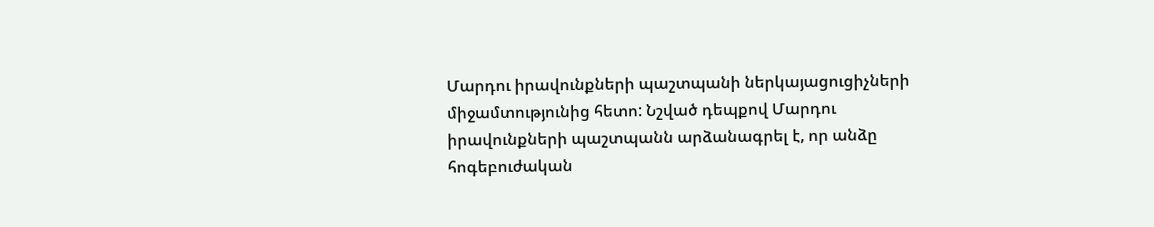Մարդու իրավունքների պաշտպանի ներկայացուցիչների միջամտությունից հետո: Նշված դեպքով Մարդու իրավունքների պաշտպանն արձանագրել է, որ անձը հոգեբուժական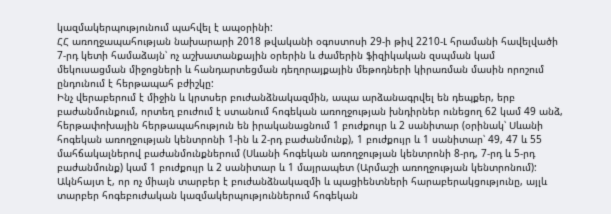կազմակերպությունում պահվել է ապօրինի:
ՀՀ առողջապահության նախարարի 2018 թվականի օգոստոսի 29-ի թիվ 2210-Լ հրամանի հավելվածի 7-րդ կետի համաձայն՝ ոչ աշխատանքային օրերին և ժամերին ֆիզիկական զսպման կամ մեկուսացման միջոցների և հանդարտեցման դեղորայքային մեթոդների կիրառման մասին որոշում ընդունում է հերթապահ բժիշկը:
Ինչ վերաբերում է միջին և կրտսեր բուժանձնակազմին, ապա արձանագրվել են դեպքեր, երբ բաժանմունքում, որտեղ բուժում է ստանում հոգեկան առողջության խնդիրներ ունեցող 62 կամ 49 անձ, հերթափոխային հերթապահություն են իրականացնում 1 բուժքույր և 2 սանիտար (օրինակ՝ Սևանի հոգեկան առողջության կենտրոնի 1-ին և 2-րդ բաժանմունք), 1 բուժքույր և 1 սանիտար՝ 49, 47 և 55 մահճակալներով բաժանմունքներում (Սևանի հոգեկան առողջության կենտրոնի 8-րդ, 7-րդ և 5-րդ բաժանմունք) կամ 1 բուժքույր և 2 սանիտար և 1 մայրապետ (Արմաշի առողջության կենտրոնում): Ակնհայտ է, որ ոչ միայն տարբեր է բուժանձնակազմի և պացիենտների հարաբերակցությունը, այլև տարբեր հոգեբուժական կազմակերպություններում հոգեկան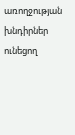առողջության խնդիրներ ունեցող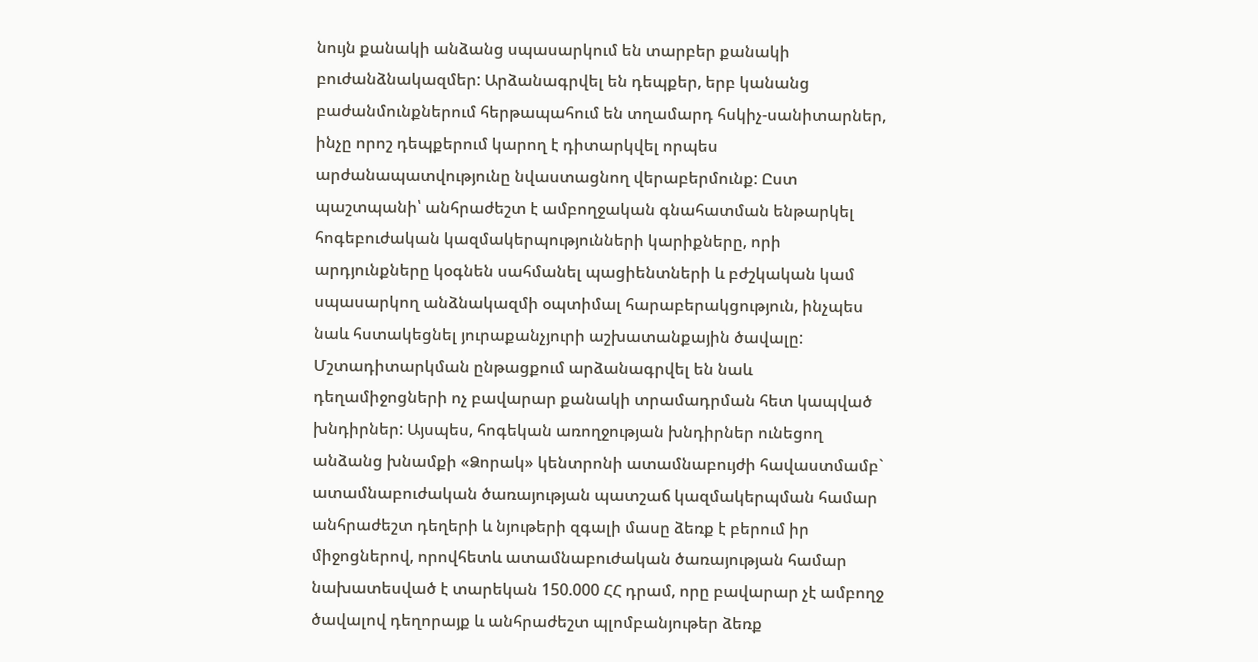նույն քանակի անձանց սպասարկում են տարբեր քանակի բուժանձնակազմեր: Արձանագրվել են դեպքեր, երբ կանանց բաժանմունքներում հերթապահում են տղամարդ հսկիչ-սանիտարներ, ինչը որոշ դեպքերում կարող է դիտարկվել որպես արժանապատվությունը նվաստացնող վերաբերմունք: Ըստ պաշտպանի՝ անհրաժեշտ է ամբողջական գնահատման ենթարկել հոգեբուժական կազմակերպությունների կարիքները, որի արդյունքները կօգնեն սահմանել պացիենտների և բժշկական կամ սպասարկող անձնակազմի օպտիմալ հարաբերակցություն, ինչպես նաև հստակեցնել յուրաքանչյուրի աշխատանքային ծավալը:
Մշտադիտարկման ընթացքում արձանագրվել են նաև դեղամիջոցների ոչ բավարար քանակի տրամադրման հետ կապված խնդիրներ: Այսպես, հոգեկան առողջության խնդիրներ ունեցող անձանց խնամքի «Ձորակ» կենտրոնի ատամնաբույժի հավաստմամբ` ատամնաբուժական ծառայության պատշաճ կազմակերպման համար անհրաժեշտ դեղերի և նյութերի զգալի մասը ձեռք է բերում իր միջոցներով, որովհետև ատամնաբուժական ծառայության համար նախատեսված է տարեկան 150.000 ՀՀ դրամ, որը բավարար չէ ամբողջ ծավալով դեղորայք և անհրաժեշտ պլոմբանյութեր ձեռք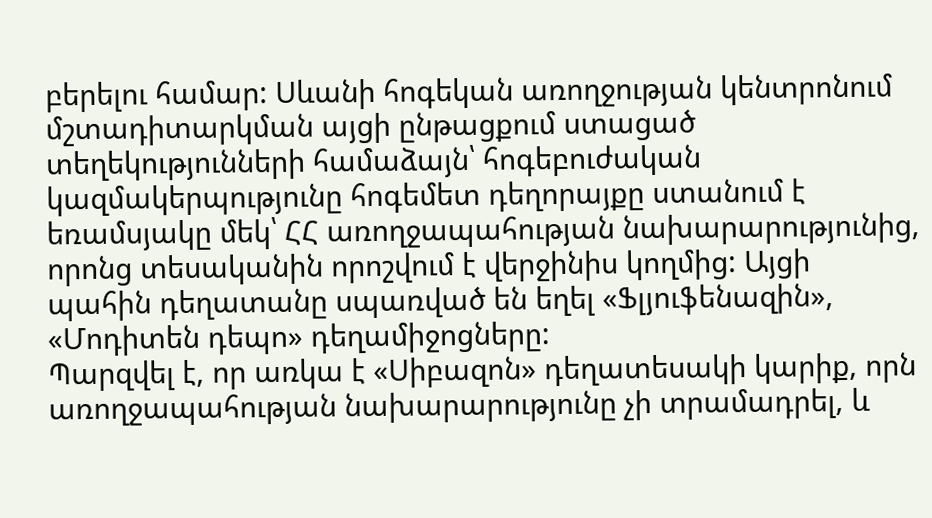բերելու համար: Սևանի հոգեկան առողջության կենտրոնում մշտադիտարկման այցի ընթացքում ստացած տեղեկությունների համաձայն՝ հոգեբուժական կազմակերպությունը հոգեմետ դեղորայքը ստանում է եռամսյակը մեկ՝ ՀՀ առողջապահության նախարարությունից, որոնց տեսականին որոշվում է վերջինիս կողմից: Այցի պահին դեղատանը սպառված են եղել «Ֆլյուֆենազին», «Մոդիտեն դեպո» դեղամիջոցները:
Պարզվել է, որ առկա է «Սիբազոն» դեղատեսակի կարիք, որն առողջապահության նախարարությունը չի տրամադրել, և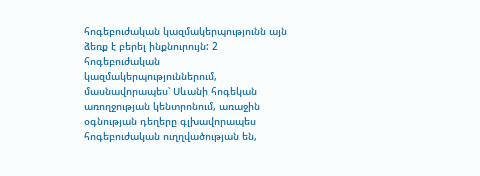հոգեբուժական կազմակերպությունն այն ձեռք է բերել ինքնուրույն: 2 հոգեբուժական կազմակերպություններում, մասնավորապես՝ Սևանի հոգեկան առողջության կենտրոնում, առաջին օգնության դեղերը գլխավորապես հոգեբուժական ուղղվածության են,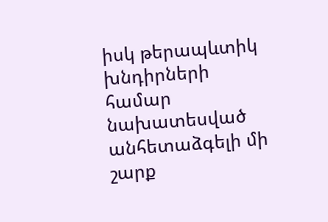իսկ թերապևտիկ խնդիրների համար նախատեսված անհետաձգելի մի շարք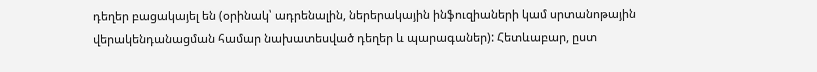դեղեր բացակայել են (օրինակ՝ ադրենալին, ներերակային ինֆուզիաների կամ սրտանոթային վերակենդանացման համար նախատեսված դեղեր և պարագաներ): Հետևաբար, ըստ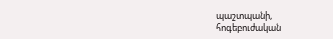պաշտպանի,
հոգեբուժական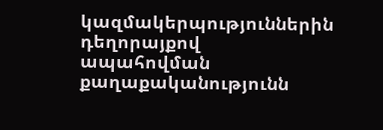կազմակերպություններին դեղորայքով ապահովման քաղաքականությունն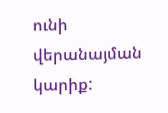ունի վերանայման կարիք: